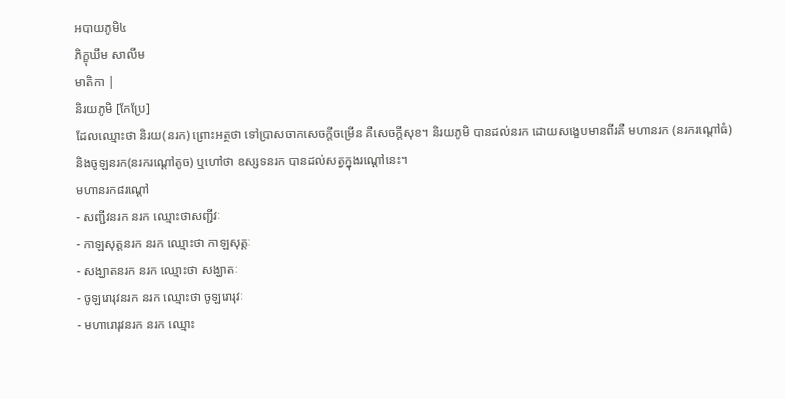អបាយភូមិ៤
ភិក្ខុឃឹម សាលីម
មាតិកា |
និរយភូមិ [កែប្រែ]
ដែលឈ្មោះថា និរយ(នរក) ព្រោះអត្ថថា ទៅប្រាសចាកសេចក្តីចម្រើន គឺសេចក្តីសុខ។ និរយភូមិ បានដល់នរក ដោយសង្ខេបមានពីរគឺ មហានរក (នរករណ្តៅធំ) និងចូឡនរក(នរករណ្តៅតូច) ឬហៅថា ឧស្សទនរក បានដល់សត្វក្នុងរណ្តៅនេះ។
មហានរក៨រណ្តៅ
- សញ្ជីវនរក នរក ឈ្មោះថាសញ្ជីវៈ
- កាឡសុត្តនរក នរក ឈ្មោះថា កាឡសុត្តៈ
- សង្ឃាតនរក នរក ឈ្មោះថា សង្ឃាតៈ
- ចូឡរោរុវនរក នរក ឈ្មោះថា ចូឡរោរុវៈ
- មហារោរុវនរក នរក ឈ្មោះ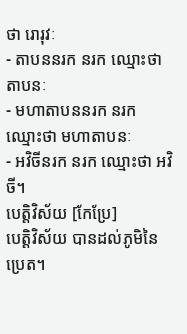ថា រោរុវៈ
- តាបននរក នរក ឈ្មោះថា តាបនៈ
- មហាតាបននរក នរក ឈ្មោះថា មហាតាបនៈ
- អវិចីនរក នរក ឈ្មោះថា អវិចី។
បេត្តិវិស័យ [កែប្រែ]
បេត្តិវិស័យ បានដល់ភូមិនៃប្រេត។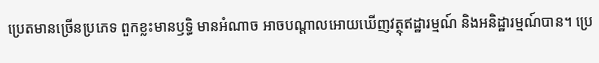ប្រេតមានច្រើនប្រភេទ ពួកខ្លះមានឫទ្ធិ មានអំណាច អាចបណ្តាលអោយឃើញវត្ថុឥដ្ឋារម្មណ៍ និងអនិដ្ឋារម្មណ៍បាន។ ប្រេ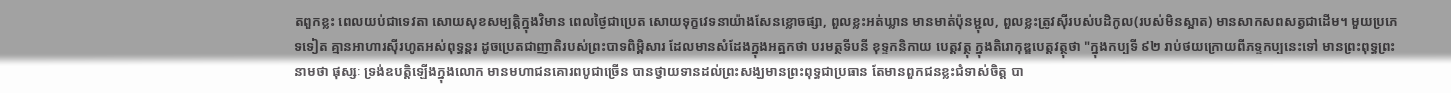តពួកខ្លះ ពេលយប់ជាទេវតា សោយសុខសម្បត្តិក្នុងវិមាន ពេលថ្ងៃជាប្រេត សោយទុក្ខវេទនាយ៉ាងសែនខ្លោចផ្សា, ពួលខ្លះអត់ឃ្លាន មានមាត់ប៉ុនម្ជុល, ពួលខ្លះត្រូវស៊ីរបស់បដិកូល(របស់មិនស្អាត) មានសាកសពសត្វជាដើម។ មួយប្រភេទទៀត គ្មានអាហារស៊ីរហូតអស់ពុទ្ធន្តរ ដូចប្រេតជាញាតិរបស់ព្រះបាទពិម្ពិសារ ដែលមានសំដែងក្នុងអត្ឋកថា បរមត្ថទីបនី ខុទ្ទកនិកាយ បេត្តវត្ថុ ក្នុងតិរោកុឌ្ឌបេត្តវត្ថុថា "ក្នុងកប្បទី ៩២ រាប់ថយក្រោយពីភទ្ទកប្បនេះទៅ មានព្រះពុទ្ធព្រះនាមថា ផុស្សៈ ទ្រង់ឧបត្តិឡើងក្នុងលោក មានមហាជនគោរពបូជាច្រើន បានថ្វាយទានដល់ព្រះសង្ឃមានព្រះពុទ្ធជាប្រធាន តែមានពួកជនខ្លះជំទាស់ចិត្ត បា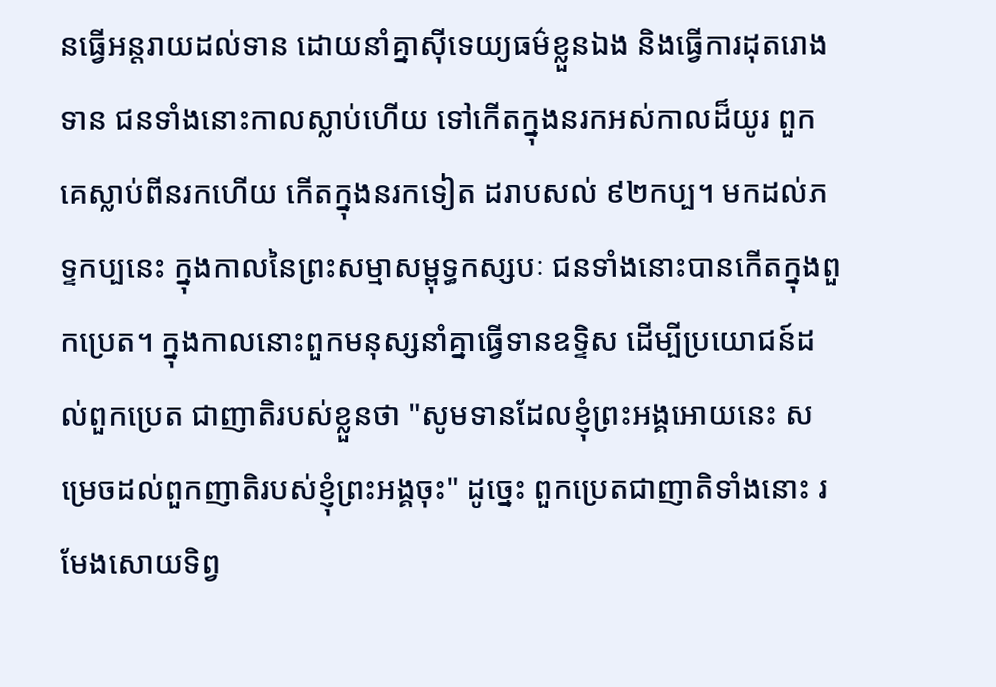នធ្វើអន្តរាយដល់ទាន ដោយនាំគ្នាស៊ីទេយ្យធម៌ខ្លួនឯង និងធ្វើការដុតរោងទាន ជនទាំងនោះកាលស្លាប់ហើយ ទៅកើតក្នុងនរកអស់កាលដ៏យូរ ពួកគេស្លាប់ពីនរកហើយ កើតក្នុងនរកទៀត ដរាបសល់ ៩២កប្ប។ មកដល់ភទ្ទកប្បនេះ ក្នុងកាលនៃព្រះសម្មាសម្ពុទ្ធកស្សបៈ ជនទាំងនោះបានកើតក្នុងពួកប្រេត។ ក្នុងកាលនោះពួកមនុស្សនាំគ្នាធ្វើទានឧទិ្ទស ដើម្បីប្រយោជន៍ដល់ពួកប្រេត ជាញាតិរបស់ខ្លួនថា "សូមទានដែលខ្ញុំព្រះអង្គអោយនេះ សម្រេចដល់ពួកញាតិរបស់ខ្ញុំព្រះអង្គចុះ" ដូច្នេះ ពួកប្រេតជាញាតិទាំងនោះ រមែងសោយទិព្វ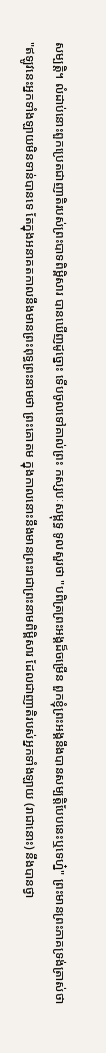សម្បត្តិ។ លំដាប់នោះពួកប្រេតជាញាតិរបស់ព្រះបាទពិម្ពិសារ បានឃើញដូច្នោះ ទើបចូលទៅគាល់ព្រះ កស្សបៈសម្ពុទ្ធ ទូលសួរថា "បពិត្រព្រះអង្គដ៏ចម្រើន ពួកខ្ញុំព្រះអង្គនឹងបានសម្បត្តិបែបនេះឬទេហ្ន៎" ព្រះមានព្រះភាគទ្រង់ត្រាស់ថា "ឥឡូវនេះអ្នកទាំងឡាយមិនទាន់បានទេ តែក្នុងអនាគតកាលនឹងមានព្រះពុទ្ធព្រះនាមថា ព្រះគោតម ក្នុងកាលនោះនឹងមានព្រះរាជាព្រះនាមពិម្ពិសារ ដែលជាញាតិរបស់អ្នកទាំងឡាយ (រាជានោះ) នឹងបានថ្វា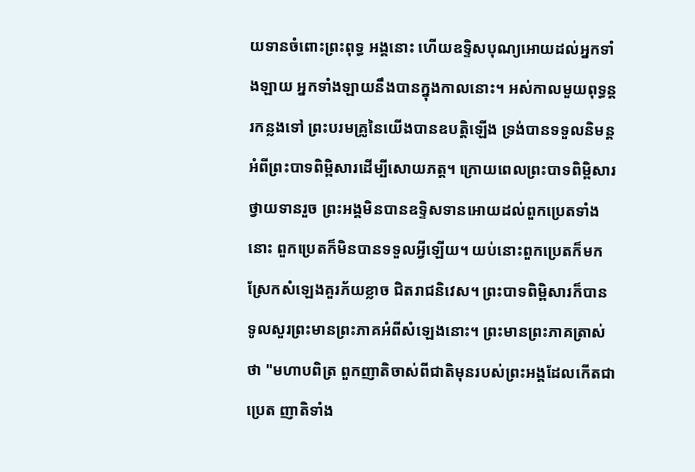យទានចំពោះព្រះពុទ្ធ អង្គនោះ ហើយឧទ្ទិសបុណ្យអោយដល់អ្នកទាំងឡាយ អ្នកទាំងឡាយនឹងបានក្នុងកាលនោះ។ អស់កាលមួយពុទ្ធន្តរកន្លងទៅ ព្រះបរមគ្រូនៃយើងបានឧបត្តិឡើង ទ្រង់បានទទួលនិមន្តអំពីព្រះបាទពិម្ពិសារដើម្បីសោយភត្ត។ ក្រោយពេលព្រះបាទពិម្ពិសារថ្វាយទានរួច ព្រះអង្គមិនបានឧទ្ទិសទានអោយដល់ពួកប្រេតទាំងនោះ ពួកប្រេតក៏មិនបានទទួលអ្វីឡើយ។ យប់នោះពួកប្រេតក៏មកស្រែកសំឡេងគួរភ័យខ្លាច ជិតរាជនិវេស។ ព្រះបាទពិម្ពិសារក៏បានទូលសួរព្រះមានព្រះភាគអំពីសំឡេងនោះ។ ព្រះមានព្រះភាគត្រាស់ថា "មហាបពិត្រ ពួកញាតិចាស់ពីជាតិមុនរបស់ព្រះអង្គដែលកើតជាប្រេត ញាតិទាំង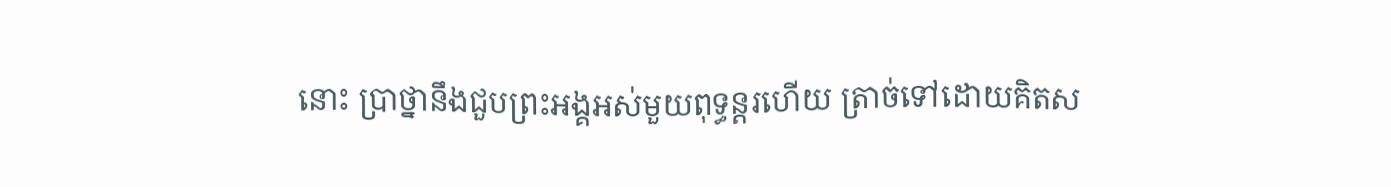នោះ ប្រាថ្នានឹងជួបព្រះអង្គអស់មួយពុទ្ធន្តរហើយ ត្រាច់ទៅដោយគិតស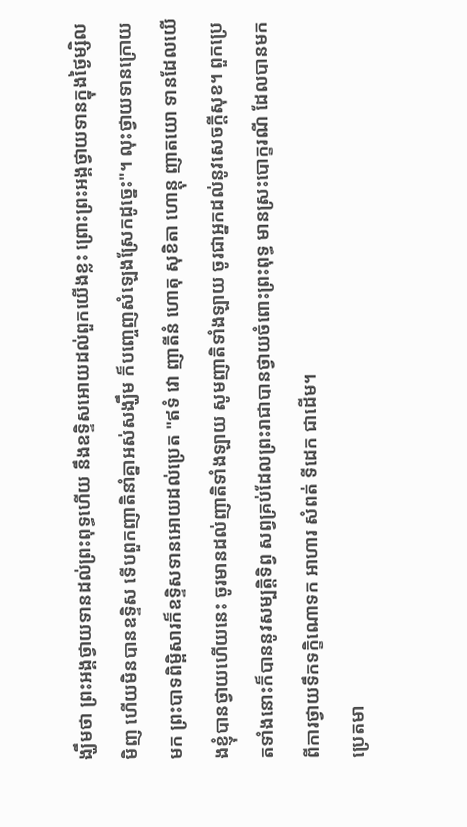ង្ឃឹមថា ព្រះអង្គថ្វាយទានដល់ព្រះពុទ្ធហើយ នឹងឧទ្ទិសអោយដល់ពួកយើងខ្លះ ព្រោះព្រះអង្គថ្វាយទានក្នុងថ្ងៃម្សិលមិញ ហើយមិនបានឧទិ្ទស ទើបពួកញាតិនាំគ្នាអស់សង្ឃឹម ក៏បញ្ចេញសំឡេងស្រែកដូច្នេះ"។ លុះថ្វាយទានក្រោយមក ព្រះបាទពិម្ពិសារក៏ឧទ្ទិសទានអោយដល់ប្រេត "ឥទំ វោ ញាតីនំ ហោតុ សុខិតា ហោន្តុ ញាតយោ ទានដែលយើងខ្ញុំបានថ្វាយហើយនេះ ចូរមានដល់ញាតិទាំងឡាយ សូមញាតិទាំងឡាយ ចូរជាអ្នកដល់នូវសេចក្តីសុខ។ ពួកប្រេតទាំងនោះក៏បាននូវសម្បត្តិទិព្វ សព្វគ្រប់ដែលព្រះរាជាបានថ្វាយចំពោះព្រះពុទ្ធ មានស្រះបោក្ខរណី ដែលបានមកពីការថ្វាយទឹកទក្ខិណោទក អាហារ សំពត់ ទីដេក ជាដើម។
ប្រេតមា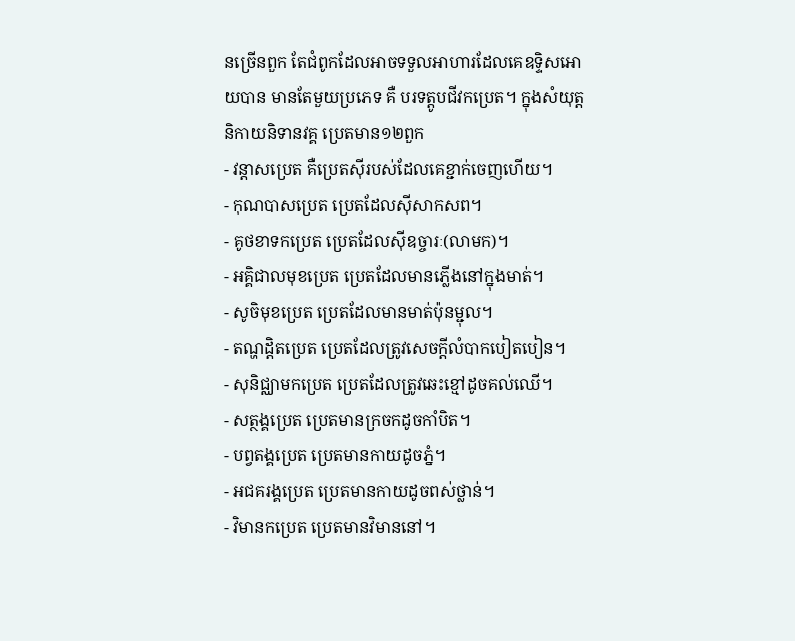នច្រើនពួក តែជំពូកដែលអាចទទួលអាហារដែលគេឧទ្ទិសអោយបាន មានតែមួយប្រភេទ គឺ បរទត្តូបជីវកប្រេត។ ក្នុងសំយុត្តនិកាយនិទានវគ្គ ប្រេតមាន១២ពួក
- វន្តាសប្រេត គឺប្រេតស៊ីរបស់ដែលគេខ្ជាក់ចេញហើយ។
- កុណបាសប្រេត ប្រេតដែលស៊ីសាកសព។
- គូថខាទកប្រេត ប្រេតដែលស៊ីឧច្ចារៈ(លាមក)។
- អគ្គិជាលមុខប្រេត ប្រេតដែលមានភ្លើងនៅក្នុងមាត់។
- សូចិមុខប្រេត ប្រេតដែលមានមាត់ប៉ុនម្ជុល។
- តណ្ហដ្តិតប្រេត ប្រេតដែលត្រូវសេចក្តីលំបាកបៀតបៀន។
- សុនិជ្ឈាមកប្រេត ប្រេតដែលត្រូវឆេះខ្មៅដូចគល់ឈើ។
- សត្ថង្គប្រេត ប្រេតមានក្រចកដូចកាំបិត។
- បព្វតង្គប្រេត ប្រេតមានកាយដូចភ្នំ។
- អជគរង្គប្រេត ប្រេតមានកាយដូចពស់ថ្លាន់។
- វិមានកប្រេត ប្រេតមានវិមាននៅ។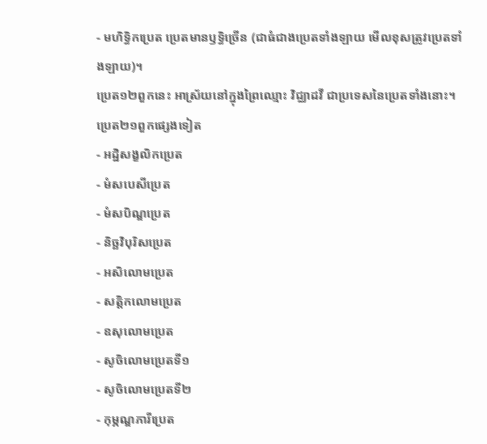- មហិទ្ធិកប្រេត ប្រេតមានឫទ្ធិច្រើន (ជាធំជាងប្រេតទាំងឡាយ មើលខុសត្រូវប្រេតទាំងឡាយ)។
ប្រេត១២ពួកនេះ អាស្រ័យនៅក្នុងព្រៃឈ្មោះ វិជ្ឈាដវី ជាប្រទេសនៃប្រេតទាំងនោះ។
ប្រេត២១ពួកផ្សេងទៀត
- អដ្ឋិសង្ខលិកប្រេត
- មំសបេសីប្រេត
- មំសបិណ្ឌប្រេត
- និច្ឆវិបុរិសប្រេត
- អសិលោមប្រេត
- សត្តិកលោមប្រេត
- ឧសុលោមប្រេត
- សូចិលោមប្រេតទី១
- សូចិលោមប្រេតទី២
- កុម្ភណ្ឌភារីប្រេត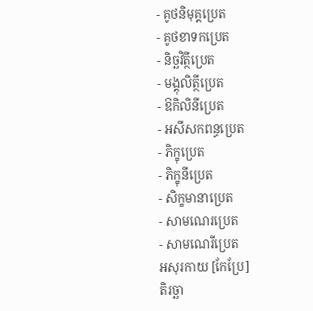- គូថនិមុគ្គប្រេត
- គូថខាទកប្រេត
- និច្ឆវិត្ថីប្រេត
- មង្គុលិត្ថីប្រេត
- ឱកិលិនីប្រេត
- អសីសកពន្ធប្រេត
- ភិក្ខុប្រេត
- ភិក្ខុនីប្រេត
- សិក្ខមានាប្រេត
- សាមណេរប្រេត
- សាមណេរីប្រេត
អសុរកាយ [កែប្រែ]
តិរច្ឆា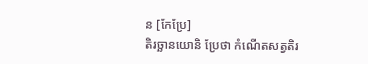ន [កែប្រែ]
តិរច្ឆានយោនិ ប្រែថា កំណើតសត្វតិរ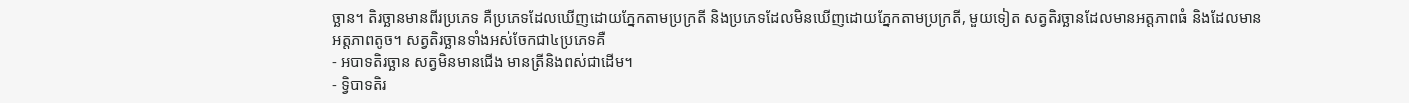ច្ឆាន។ តិរច្ឆានមានពីរប្រភេទ គឺប្រភេទដែលឃើញដោយភ្នែកតាមប្រក្រតី និងប្រភេទដែលមិនឃើញដោយភ្នែកតាមប្រក្រតី, មួយទៀត សត្វតិរច្ឆានដែលមានអត្តភាពធំ និងដែលមានអត្តភាពតូច។ សត្វតិរច្ឆានទាំងអស់ចែកជា៤ប្រភេទគឺ
- អបាទតិរច្ឆាន សត្វមិនមានជើង មានត្រីនិងពស់ជាដើម។
- ទ្វិបាទតិរ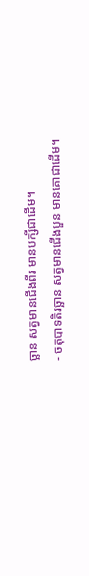ច្ឆាន សត្វមានជើងពីរ មានបក្សីជាដើម។
- ចតុបាទតិរច្ឆាន សត្វមានជើងបួន មានគោជាដើម។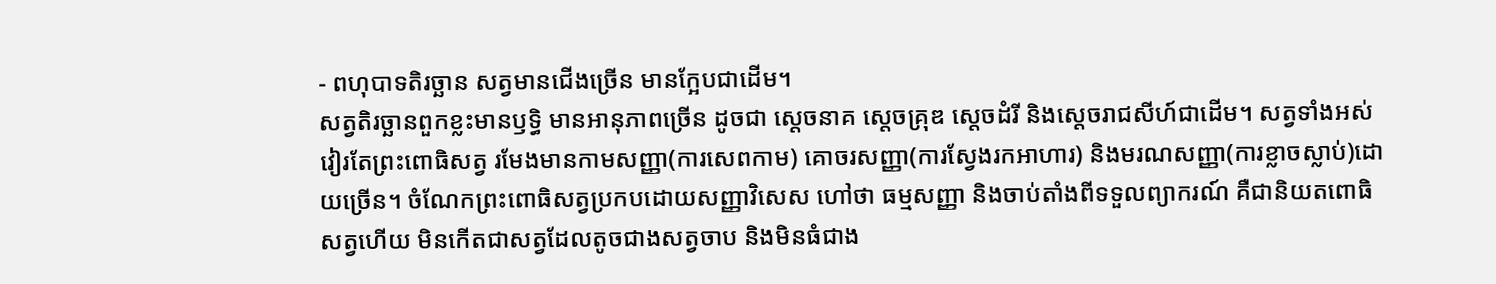- ពហុបាទតិរច្ឆាន សត្វមានជើងច្រើន មានក្អែបជាដើម។
សត្វតិរច្ឆានពួកខ្លះមានឫទ្ធិ មានអានុភាពច្រើន ដូចជា ស្តេចនាគ ស្តេចគ្រុឌ ស្តេចដំរី និងស្តេចរាជសីហ៍ជាដើម។ សត្វទាំងអស់ វៀរតែព្រះពោធិសត្វ រមែងមានកាមសញ្ញា(ការសេពកាម) គោចរសញ្ញា(ការស្វែងរកអាហារ) និងមរណសញ្ញា(ការខ្លាចស្លាប់)ដោយច្រើន។ ចំណែកព្រះពោធិសត្វប្រកបដោយសញ្ញាវិសេស ហៅថា ធម្មសញ្ញា និងចាប់តាំងពីទទួលព្យាករណ៍ គឺជានិយតពោធិសត្វហើយ មិនកើតជាសត្វដែលតូចជាងសត្វចាប និងមិនធំជាង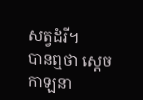សត្វដំរី។
បានឮថា ស្តេចកាឡនា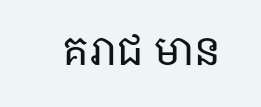គរាជ មាន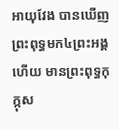អាយុវែង បានឃើញព្រះពុទ្ធមក៤ព្រះអង្គហើយ មានព្រះពុទ្ធកុក្កុស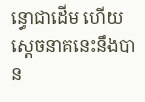ន្ធោជាដើម ហើយស្តេចនាគនេះនឹងបាន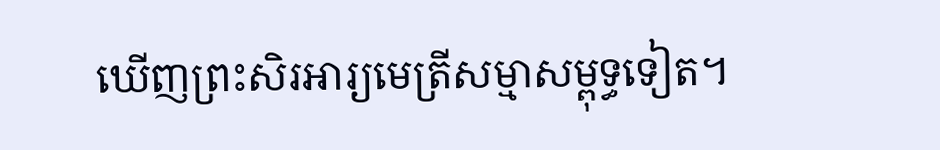ឃើញព្រះសិរអារ្យមេត្រីសម្មាសម្ពុទ្ធទៀត។